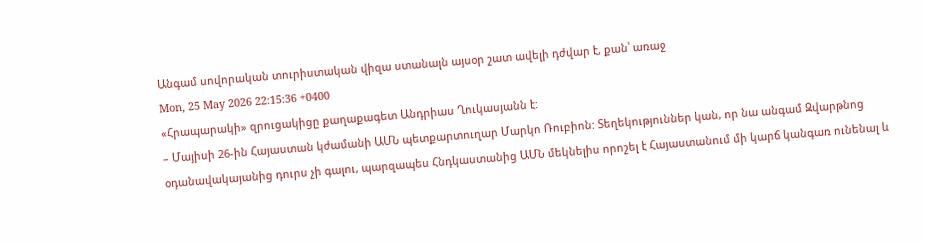Անգամ սովորական տուրիստական վիզա ստանալն այսօր շատ ավելի դժվար է, քան՝ առաջ
Mon, 25 May 2026 22:15:36 +0400
«Հրապարակի» զրուցակիցը քաղաքագետ Անդրիաս Ղուկասյանն է:
– Մայիսի 26-ին Հայաստան կժամանի ԱՄՆ պետքարտուղար Մարկո Ռուբիոն: Տեղեկություններ կան, որ նա անգամ Զվարթնոց օդանավակայանից դուրս չի գալու, պարզապես Հնդկաստանից ԱՄՆ մեկնելիս որոշել է Հայաստանում մի կարճ կանգառ ունենալ և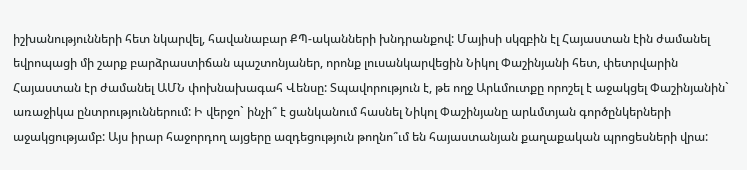իշխանությունների հետ նկարվել, հավանաբար ՔՊ-ականների խնդրանքով: Մայիսի սկզբին էլ Հայաստան էին ժամանել եվրոպացի մի շարք բարձրաստիճան պաշտոնյաներ, որոնք լուսանկարվեցին Նիկոլ Փաշինյանի հետ, փետրվարին Հայաստան էր ժամանել ԱՄՆ փոխնախագահ Վենսը: Տպավորություն է, թե ողջ Արևմուտքը որոշել է աջակցել Փաշինյանին` առաջիկա ընտրություններում: Ի վերջո` ինչի՞ է ցանկանում հասնել Նիկոլ Փաշինյանը արևմտյան գործընկերների աջակցությամբ: Այս իրար հաջորդող այցերը ազդեցություն թողնո՞ւմ են հայաստանյան քաղաքական պրոցեսների վրա: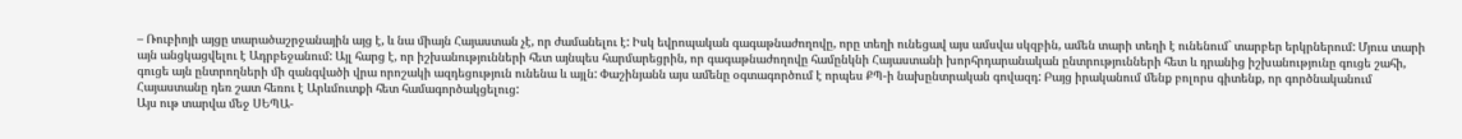– Ռուբիոյի այցը տարածաշրջանային այց է, և նա միայն Հայաստան չէ, որ ժամանելու է: Իսկ եվրոպական գագաթնաժողովը, որը տեղի ունեցավ այս ամսվա սկզբին, ամեն տարի տեղի է ունենում` տարբեր երկրներում: Մյուս տարի այն անցկացվելու է Ադրբեջանում: Այլ հարց է, որ իշխանությունների հետ այնպես հարմարեցրին, որ գագաթնաժողովը համընկնի Հայաստանի խորհրդարանական ընտրությունների հետ և դրանից իշխանությունը գուցե շահի, գուցե այն ընտրողների մի զանգվածի վրա որոշակի ազդեցություն ունենա և այլն: Փաշինյանն այս ամենը օգտագործում է որպես ՔՊ-ի նախընտրական գովազդ: Բայց իրականում մենք բոլորս գիտենք, որ գործնականում Հայաստանը դեռ շատ հեռու է Արևմուտքի հետ համագործակցելուց:
Այս ութ տարվա մեջ ՍԵՊԱ-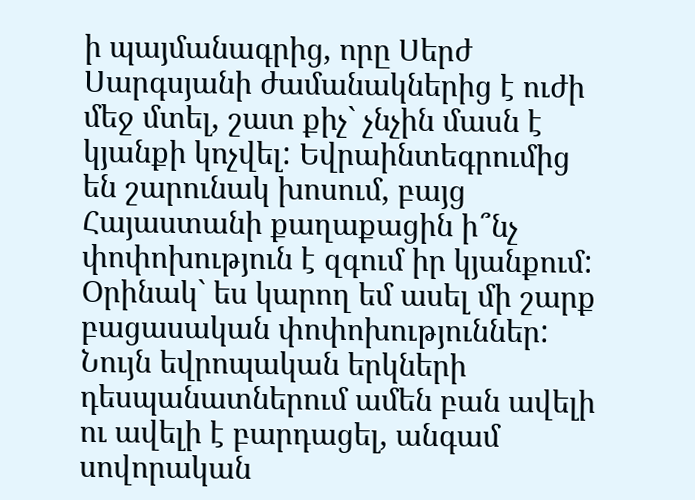ի պայմանագրից, որը Սերժ Սարգսյանի ժամանակներից է ուժի մեջ մտել, շատ քիչ` չնչին մասն է կյանքի կոչվել: Եվրաինտեգրումից են շարունակ խոսում, բայց Հայաստանի քաղաքացին ի՞նչ փոփոխություն է զգում իր կյանքում: Օրինակ` ես կարող եմ ասել մի շարք բացասական փոփոխություններ: Նույն եվրոպական երկների դեսպանատներում ամեն բան ավելի ու ավելի է բարդացել, անգամ սովորական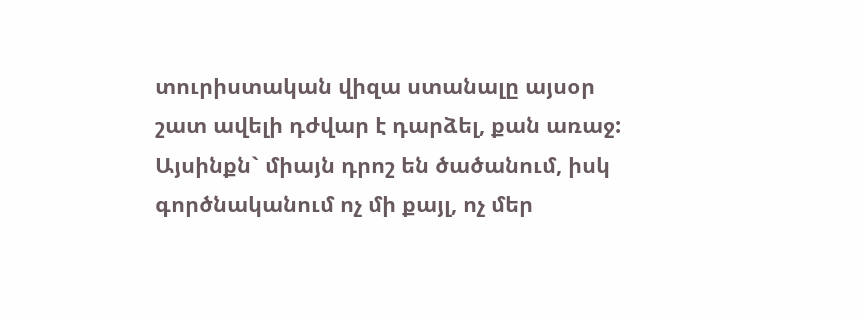տուրիստական վիզա ստանալը այսօր շատ ավելի դժվար է դարձել, քան առաջ:
Այսինքն` միայն դրոշ են ծածանում, իսկ գործնականում ոչ մի քայլ, ոչ մեր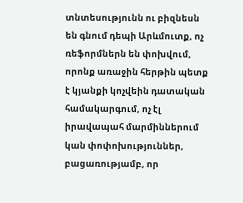տնտեսությունն ու բիզնեսն են գնում դեպի Արևմուտք, ոչ ռեֆորմներն են փոխվում, որոնք առաջին հերթին պետք է կյանքի կոչվեին դատական համակարգում, ոչ էլ իրավապահ մարմիններում կան փոփոխություններ, բացառությամբ, որ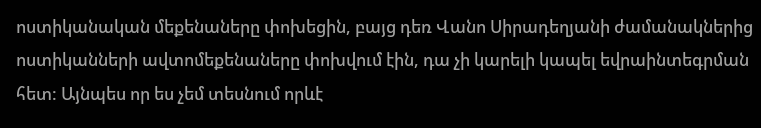ոստիկանական մեքենաները փոխեցին, բայց դեռ Վանո Սիրադեղյանի ժամանակներից ոստիկանների ավտոմեքենաները փոխվում էին, դա չի կարելի կապել եվրաինտեգրման հետ: Այնպես որ ես չեմ տեսնում որևէ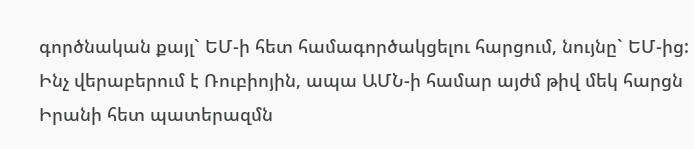գործնական քայլ` ԵՄ-ի հետ համագործակցելու հարցում, նույնը` ԵՄ-ից: Ինչ վերաբերում է Ռուբիոյին, ապա ԱՄՆ-ի համար այժմ թիվ մեկ հարցն Իրանի հետ պատերազմն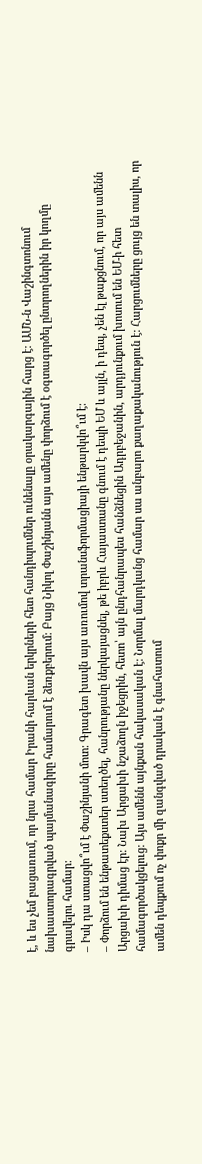է, և ես չեմ բացառում, որ նրա համար Իրանի հարևան երկրների հետ հանդիպումներ ունենալը օրակարգային հարց է: ԱՄՆ-ն Վաշինգտոնում նախաստորագրված պայմանագիրը համարում է ձեռքբերում: Բայց Նիկոլ Փաշինյանն այս ամենը փորձում է օգտագործել ընտրողներին իր կողմը գրավելու համար:
– Իսկ դա ստացվո՞ւմ է Փաշինյանի մոտ: Գրագետ խավն այս առումով տրանսֆորմացիայի ենթարկվո՞ւմ է:
– Փորձում են ենթատեքստեր ստեղծել, հանրությանը ներկայացնել, թե իբրև Հայաստանը գնում է դեպի ԵՄ և այլն, ի դեպ, չեն էլ թաքցնում, որ այս ամենն Արցախի դիմաց էր: Նախ Արցախի նշաձողն իջեցրին, հետո՝ այն ընդհանրապես հանձնեցին Ադրբեջանին, արդյունքում խոսում են ԵՄ-ի հետ համագործակցելուց: Այս ամենն այնքան հակասական է: Նորմալ մարդկանց համար սա անբարո քաղաքականություն է: Հարցումները ցույց են տալիս, որ ամեն դեպքում ոչ փոքր մի զանգված դրական է գնահատում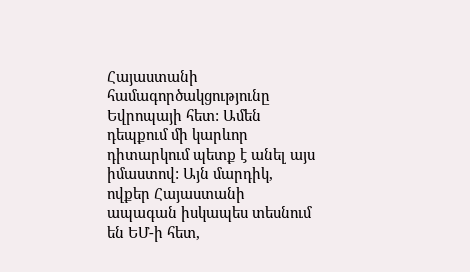Հայաստանի համագործակցությունը Եվրոպայի հետ: Ամեն դեպքում մի կարևոր դիտարկում պետք է անել այս իմաստով: Այն մարդիկ, ովքեր Հայաստանի ապագան իսկապես տեսնում են ԵՄ-ի հետ,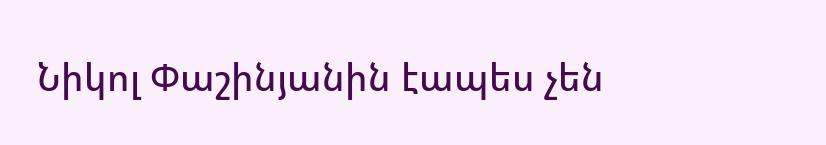Նիկոլ Փաշինյանին էապես չեն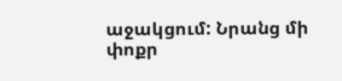աջակցում: Նրանց մի փոքր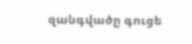զանգվածը գուցե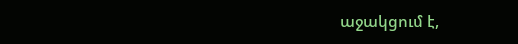աջակցում է,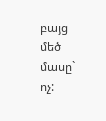բայց մեծ մասը` ոչ: